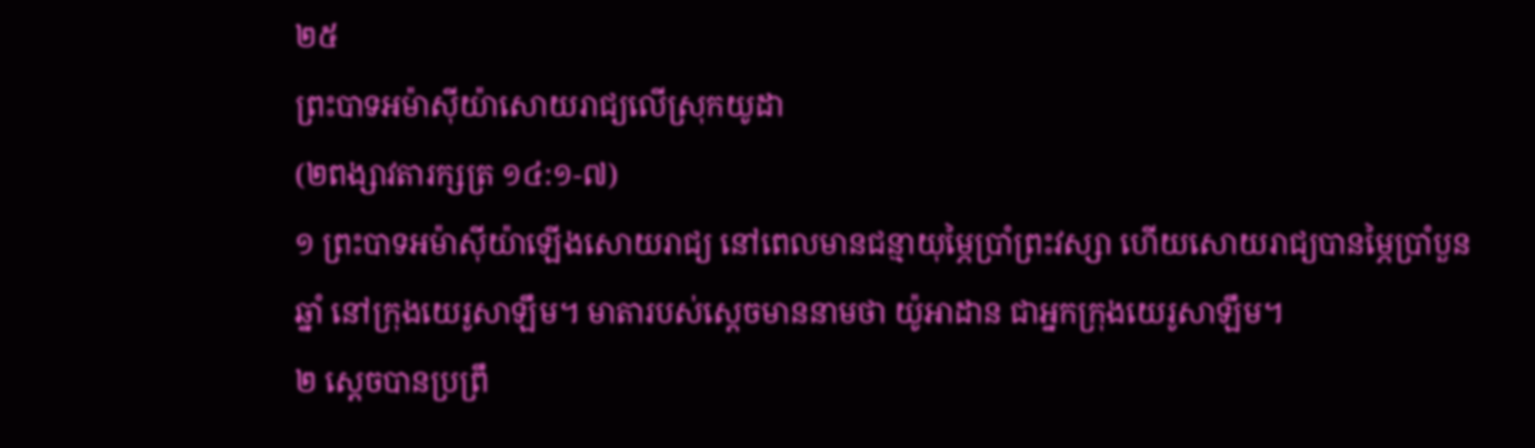២៥
ព្រះបាទអម៉ាស៊ីយ៉ាសោយរាជ្យលើស្រុកយូដា
(២ពង្សាវតារក្សត្រ ១៤:១-៧)
១ ព្រះបាទអម៉ាស៊ីយ៉ាឡើងសោយរាជ្យ នៅពេលមានជន្មាយុម្ភៃប្រាំព្រះវស្សា ហើយសោយរាជ្យបានម្ភៃប្រាំបួនឆ្នាំ នៅក្រុងយេរូសាឡឹម។ មាតារបស់ស្ដេចមាននាមថា យ៉ូអាដាន ជាអ្នកក្រុងយេរូសាឡឹម។
២ ស្ដេចបានប្រព្រឹ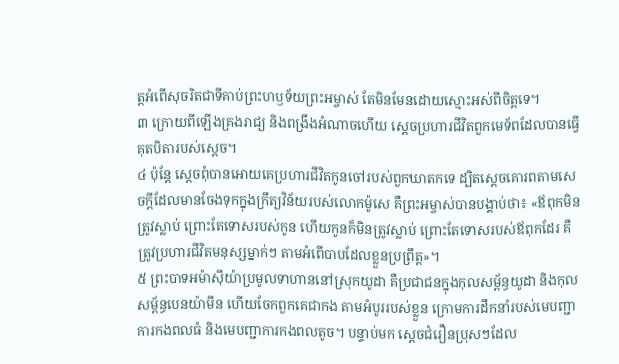ត្តអំពើសុចរិតជាទីគាប់ព្រះហឫទ័យព្រះអម្ចាស់ តែមិនមែនដោយស្មោះអស់ពីចិត្តទេ។
៣ ក្រោយពីឡើងគ្រងរាជ្យ និងពង្រឹងអំណាចហើយ ស្ដេចប្រហារជីវិតពួកមេទ័ពដែលបានធ្វើគុតបិតារបស់ស្ដេច។
៤ ប៉ុន្តែ ស្ដេចពុំបានអោយគេប្រហារជីវិតកូនចៅរបស់ពួកឃាតកទេ ដ្បិតស្ដេចគោរពតាមសេចក្ដីដែលមានចែងទុកក្នុងក្រឹត្យវិន័យរបស់លោកម៉ូសេ គឺព្រះអម្ចាស់បានបង្គាប់ថា៖ «ឪពុកមិនត្រូវស្លាប់ ព្រោះតែទោសរបស់កូន ហើយកូនក៏មិនត្រូវស្លាប់ ព្រោះតែទោសរបស់ឪពុកដែរ គឺត្រូវប្រហារជីវិតមនុស្សម្នាក់ៗ តាមអំពើបាបដែលខ្លួនប្រព្រឹត្ត»។
៥ ព្រះបាទអម៉ាស៊ីយ៉ាប្រមូលទាហាននៅស្រុកយូដា គឺប្រជាជនក្នុងកុលសម្ព័ន្ធយូដា និងកុលសម្ព័ន្ធបេនយ៉ាមីន ហើយចែកពួកគេជាកង តាមអំបូររបស់ខ្លួន ក្រោមការដឹកនាំរបស់មេបញ្ជាការកងពលធំ និងមេបញ្ជាការកងពលតូច។ បន្ទាប់មក ស្ដេចជំរឿនប្រុសៗដែល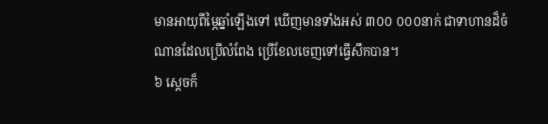មានអាយុពីម្ភៃឆ្នាំឡើងទៅ ឃើញមានទាំងអស់ ៣០០ ០០០នាក់ ជាទាហានដ៏ចំណានដែលប្រើលំពែង ប្រើខែលចេញទៅធ្វើសឹកបាន។
៦ ស្ដេចក៏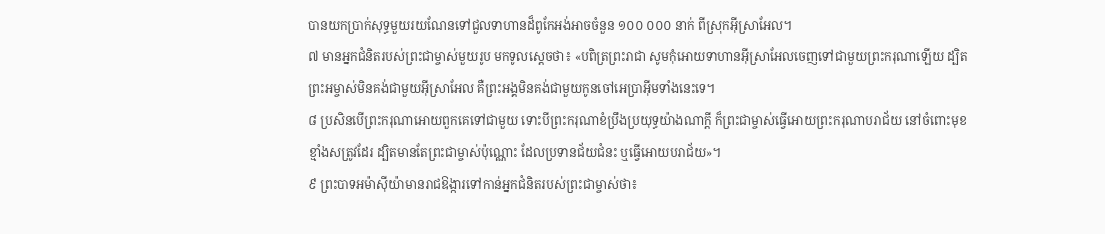បានយកប្រាក់សុទ្ធមួយរយណែនទៅជួលទាហានដ៏ពូកែអង់អាចចំនួន ១០០ ០០០ នាក់ ពីស្រុកអ៊ីស្រាអែល។
៧ មានអ្នកជំនិតរបស់ព្រះជាម្ចាស់មួយរូប មកទូលស្ដេចថា៖ «បពិត្រព្រះរាជា សូមកុំអោយទាហានអ៊ីស្រាអែលចេញទៅជាមួយព្រះករុណាឡើយ ដ្បិតព្រះអម្ចាស់មិនគង់ជាមួយអ៊ីស្រាអែល គឺព្រះអង្គមិនគង់ជាមួយកូនចៅអេប្រាអ៊ីមទាំងនេះទេ។
៨ ប្រសិនបើព្រះករុណាអោយពួកគេទៅជាមួយ ទោះបីព្រះករុណាខំប្រឹងប្រយុទ្ធយ៉ាងណាក្ដី ក៏ព្រះជាម្ចាស់ធ្វើអោយព្រះករុណាបរាជ័យ នៅចំពោះមុខខ្មាំងសត្រូវដែរ ដ្បិតមានតែព្រះជាម្ចាស់ប៉ុណ្ណោះ ដែលប្រទានជ័យជំនះ ឬធ្វើអោយបរាជ័យ»។
៩ ព្រះបាទអម៉ាស៊ីយ៉ាមានរាជឱង្ការទៅកាន់អ្នកជំនិតរបស់ព្រះជាម្ចាស់ថា៖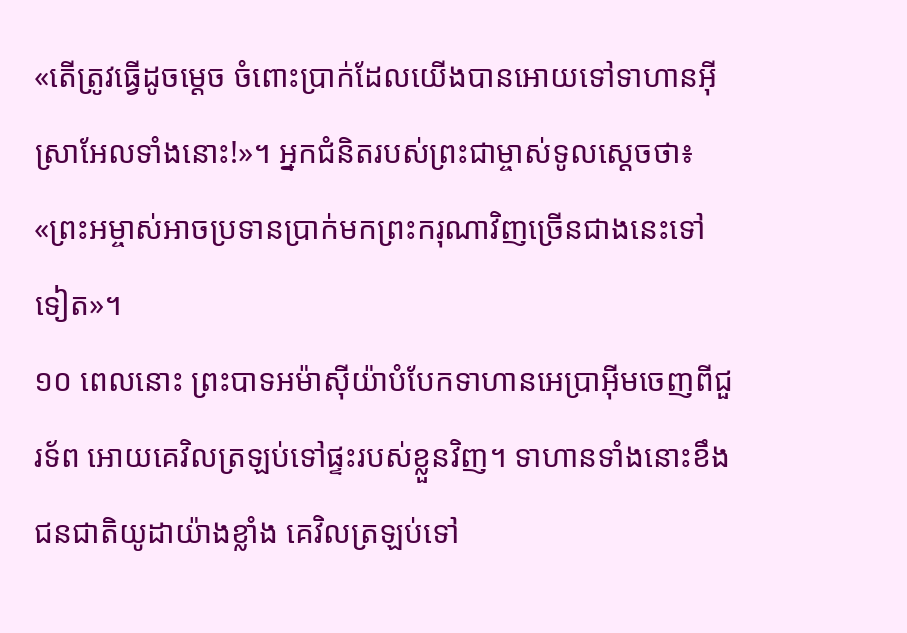«តើត្រូវធ្វើដូចម្ដេច ចំពោះប្រាក់ដែលយើងបានអោយទៅទាហានអ៊ីស្រាអែលទាំងនោះ!»។ អ្នកជំនិតរបស់ព្រះជាម្ចាស់ទូលស្ដេចថា៖ «ព្រះអម្ចាស់អាចប្រទានប្រាក់មកព្រះករុណាវិញច្រើនជាងនេះទៅទៀត»។
១០ ពេលនោះ ព្រះបាទអម៉ាស៊ីយ៉ាបំបែកទាហានអេប្រាអ៊ីមចេញពីជួរទ័ព អោយគេវិលត្រឡប់ទៅផ្ទះរបស់ខ្លួនវិញ។ ទាហានទាំងនោះខឹងជនជាតិយូដាយ៉ាងខ្លាំង គេវិលត្រឡប់ទៅ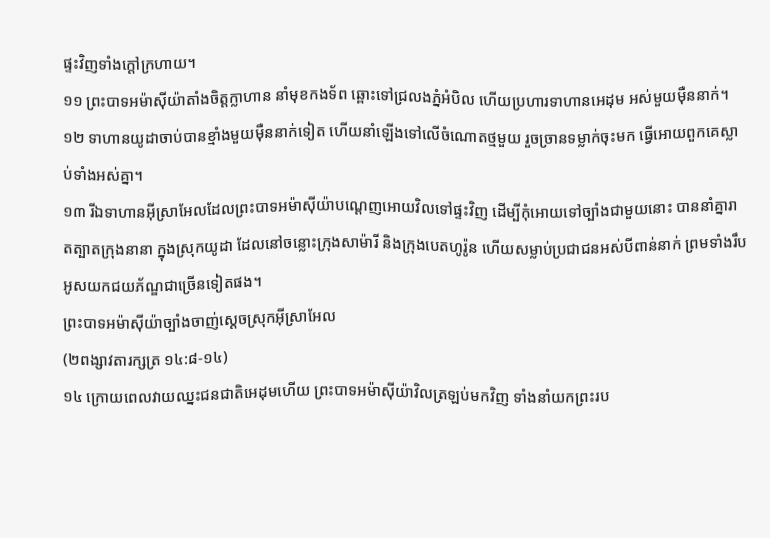ផ្ទះវិញទាំងក្ដៅក្រហាយ។
១១ ព្រះបាទអម៉ាស៊ីយ៉ាតាំងចិត្តក្លាហាន នាំមុខកងទ័ព ឆ្ពោះទៅជ្រលងភ្នំអំបិល ហើយប្រហារទាហានអេដុម អស់មួយម៉ឺននាក់។
១២ ទាហានយូដាចាប់បានខ្មាំងមួយម៉ឺននាក់ទៀត ហើយនាំឡើងទៅលើចំណោតថ្មមួយ រួចច្រានទម្លាក់ចុះមក ធ្វើអោយពួកគេស្លាប់ទាំងអស់គ្នា។
១៣ រីឯទាហានអ៊ីស្រាអែលដែលព្រះបាទអម៉ាស៊ីយ៉ាបណ្ដេញអោយវិលទៅផ្ទះវិញ ដើម្បីកុំអោយទៅច្បាំងជាមួយនោះ បាននាំគ្នារាតត្បាតក្រុងនានា ក្នុងស្រុកយូដា ដែលនៅចន្លោះក្រុងសាម៉ារី និងក្រុងបេតហូរ៉ូន ហើយសម្លាប់ប្រជាជនអស់បីពាន់នាក់ ព្រមទាំងរឹបអូសយកជយភ័ណ្ឌជាច្រើនទៀតផង។
ព្រះបាទអម៉ាស៊ីយ៉ាច្បាំងចាញ់ស្ដេចស្រុកអ៊ីស្រាអែល
(២ពង្សាវតារក្សត្រ ១៤:៨-១៤)
១៤ ក្រោយពេលវាយឈ្នះជនជាតិអេដុមហើយ ព្រះបាទអម៉ាស៊ីយ៉ាវិលត្រឡប់មកវិញ ទាំងនាំយកព្រះរប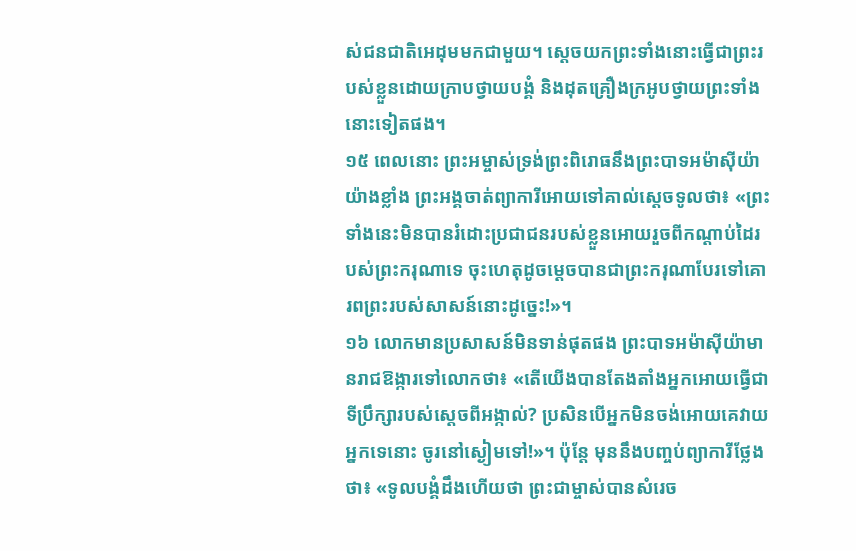ស់ជនជាតិអេដុមមកជាមួយ។ ស្ដេចយកព្រះទាំងនោះធ្វើជាព្រះរបស់ខ្លួនដោយក្រាបថ្វាយបង្គំ និងដុតគ្រឿងក្រអូបថ្វាយព្រះទាំងនោះទៀតផង។
១៥ ពេលនោះ ព្រះអម្ចាស់ទ្រង់ព្រះពិរោធនឹងព្រះបាទអម៉ាស៊ីយ៉ាយ៉ាងខ្លាំង ព្រះអង្គចាត់ព្យាការីអោយទៅគាល់ស្ដេចទូលថា៖ «ព្រះទាំងនេះមិនបានរំដោះប្រជាជនរបស់ខ្លួនអោយរួចពីកណ្ដាប់ដៃរបស់ព្រះករុណាទេ ចុះហេតុដូចម្ដេចបានជាព្រះករុណាបែរទៅគោរពព្រះរបស់សាសន៍នោះដូច្នេះ!»។
១៦ លោកមានប្រសាសន៍មិនទាន់ផុតផង ព្រះបាទអម៉ាស៊ីយ៉ាមានរាជឱង្ការទៅលោកថា៖ «តើយើងបានតែងតាំងអ្នកអោយធ្វើជាទីប្រឹក្សារបស់ស្ដេចពីអង្កាល់? ប្រសិនបើអ្នកមិនចង់អោយគេវាយអ្នកទេនោះ ចូរនៅស្ងៀមទៅ!»។ ប៉ុន្តែ មុននឹងបញ្ចប់ព្យាការីថ្លែងថា៖ «ទូលបង្គំដឹងហើយថា ព្រះជាម្ចាស់បានសំរេច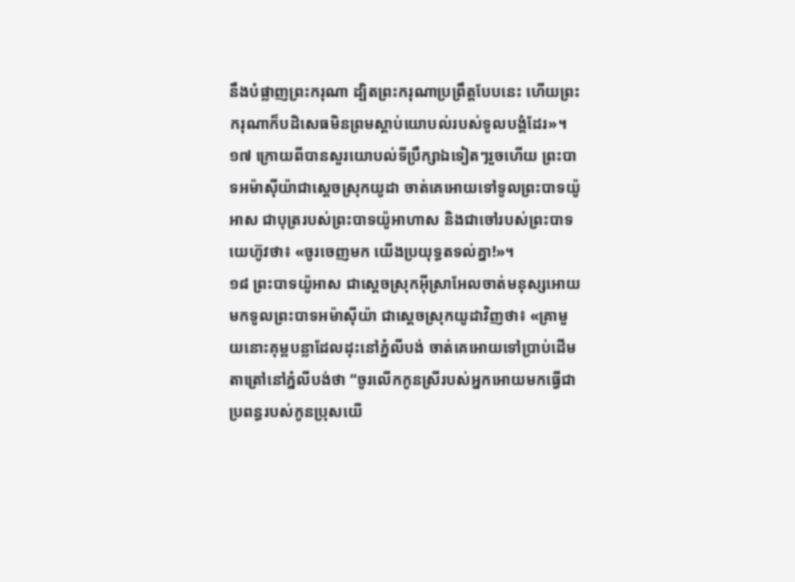នឹងបំផ្លាញព្រះករុណា ដ្បិតព្រះករុណាប្រព្រឹត្តបែបនេះ ហើយព្រះករុណាក៏បដិសេធមិនព្រមស្ដាប់យោបល់របស់ទូលបង្គំដែរ»។
១៧ ក្រោយពីបានសួរយោបល់ទីប្រឹក្សាឯទៀតៗរួចហើយ ព្រះបាទអម៉ាស៊ីយ៉ាជាស្ដេចស្រុកយូដា ចាត់គេអោយទៅទូលព្រះបាទយ៉ូអាស ជាបុត្ររបស់ព្រះបាទយ៉ូអាហាស និងជាចៅរបស់ព្រះបាទយេហ៊ូវថា៖ «ចូរចេញមក យើងប្រយុទ្ធតទល់គ្នា!»។
១៨ ព្រះបាទយ៉ូអាស ជាស្ដេចស្រុកអ៊ីស្រាអែលចាត់មនុស្សអោយមកទូលព្រះបាទអម៉ាស៊ីយ៉ា ជាស្ដេចស្រុកយូដាវិញថា៖ «គ្រាមួយនោះគុម្ពបន្លាដែលដុះនៅភ្នំលីបង់ ចាត់គេអោយទៅប្រាប់ដើមតាត្រៅនៅភ្នំលីបង់ថា “ចូរលើកកូនស្រីរបស់អ្នកអោយមកធ្វើជាប្រពន្ធរបស់កូនប្រុសយើ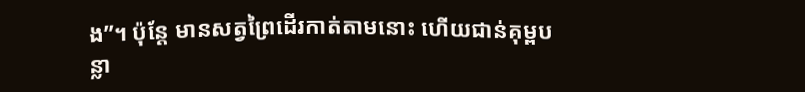ង”។ ប៉ុន្តែ មានសត្វព្រៃដើរកាត់តាមនោះ ហើយជាន់គុម្ពបន្លា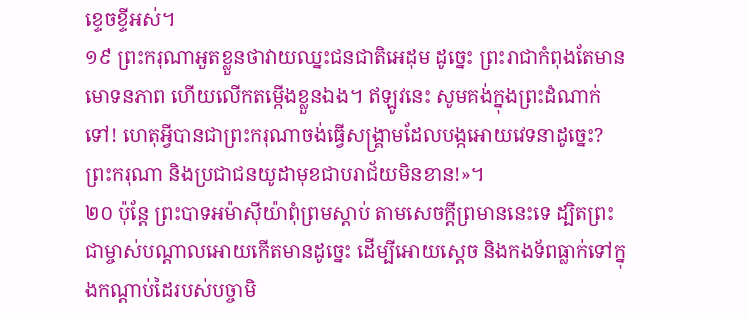ខ្ទេចខ្ទីអស់។
១៩ ព្រះករុណាអួតខ្លួនថាវាយឈ្នះជនជាតិអេដុម ដូច្នេះ ព្រះរាជាកំពុងតែមានមោទនភាព ហើយលើកតម្កើងខ្លួនឯង។ ឥឡូវនេះ សូមគង់ក្នុងព្រះដំណាក់ទៅ! ហេតុអ្វីបានជាព្រះករុណាចង់ធ្វើសង្គ្រាមដែលបង្កអោយវេទនាដូច្នេះ? ព្រះករុណា និងប្រជាជនយូដាមុខជាបរាជ័យមិនខាន!»។
២០ ប៉ុន្តែ ព្រះបាទអម៉ាស៊ីយ៉ាពុំព្រមស្ដាប់ តាមសេចក្ដីព្រមាននេះទេ ដ្បិតព្រះជាម្ចាស់បណ្ដាលអោយកើតមានដូច្នេះ ដើម្បីអោយស្ដេច និងកងទ័ពធ្លាក់ទៅក្នុងកណ្ដាប់ដៃរបស់បច្ចាមិ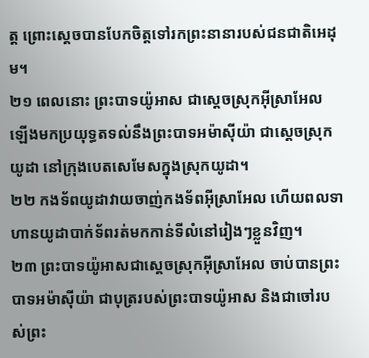ត្ត ព្រោះស្ដេចបានបែកចិត្តទៅរកព្រះនានារបស់ជនជាតិអេដុម។
២១ ពេលនោះ ព្រះបាទយ៉ូអាស ជាស្ដេចស្រុកអ៊ីស្រាអែល ឡើងមកប្រយុទ្ធតទល់នឹងព្រះបាទអម៉ាស៊ីយ៉ា ជាស្ដេចស្រុកយូដា នៅក្រុងបេតសេមែសក្នុងស្រុកយូដា។
២២ កងទ័ពយូដាវាយចាញ់កងទ័ពអ៊ីស្រាអែល ហើយពលទាហានយូដាបាក់ទ័ពរត់មកកាន់ទីលំនៅរៀងៗខ្លួនវិញ។
២៣ ព្រះបាទយ៉ូអាសជាស្ដេចស្រុកអ៊ីស្រាអែល ចាប់បានព្រះបាទអម៉ាស៊ីយ៉ា ជាបុត្ររបស់ព្រះបាទយ៉ូអាស និងជាចៅរបស់ព្រះ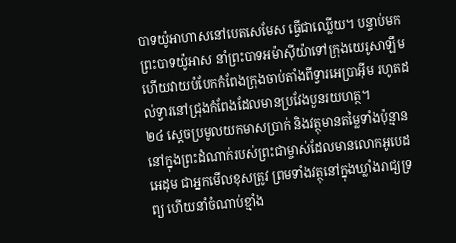បាទយ៉ូអាហាសនៅបេតសេមែស ធ្វើជាឈ្លើយ។ បន្ទាប់មក ព្រះបាទយ៉ូអាស នាំព្រះបាទអម៉ាស៊ីយ៉ាទៅក្រុងយេរូសាឡឹម ហើយវាយបំបែកកំពែងក្រុងចាប់តាំងពីទ្វារអេប្រាអ៊ីម រហូតដល់ទ្វារនៅជ្រុងកំពែងដែលមានប្រវែងបួនរយហត្ថ។
២៤ ស្ដេចប្រមូលយកមាសប្រាក់ និងវត្ថុមានតម្លៃទាំងប៉ុន្មាននៅក្នុងព្រះដំណាក់របស់ព្រះជាម្ចាស់ដែលមានលោកអូបេដអេដុម ជាអ្នកមើលខុសត្រូវ ព្រមទាំងវត្ថុនៅក្នុងឃ្លាំងរាជ្យទ្រព្យ ហើយនាំចំណាប់ខ្មាំង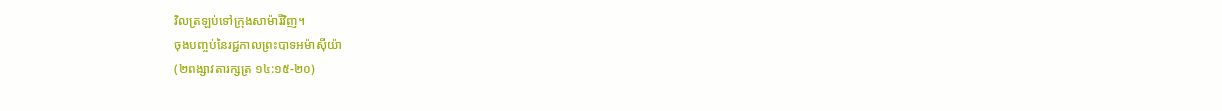វិលត្រឡប់ទៅក្រុងសាម៉ារីវិញ។
ចុងបញ្ចប់នៃរជ្ជកាលព្រះបាទអម៉ាស៊ីយ៉ា
(២ពង្សាវតារក្សត្រ ១៤:១៥-២០)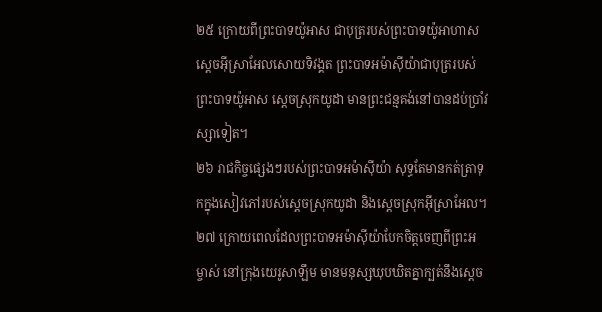២៥ ក្រោយពីព្រះបាទយ៉ូអាស ជាបុត្ររបស់ព្រះបាទយ៉ូអាហាសស្ដេចអ៊ីស្រាអែលសោយទិវង្គត ព្រះបាទអម៉ាស៊ីយ៉ាជាបុត្ររបស់ព្រះបាទយ៉ូអាស ស្ដេចស្រុកយូដា មានព្រះជន្មគង់នៅបានដប់ប្រាំវស្សាទៀត។
២៦ រាជកិច្ចផ្សេងៗរបស់ព្រះបាទអម៉ាស៊ីយ៉ា សុទ្ធតែមានកត់ត្រាទុកក្នុងសៀវភៅរបស់ស្ដេចស្រុកយូដា និងស្ដេចស្រុកអ៊ីស្រាអែល។
២៧ ក្រោយពេលដែលព្រះបាទអម៉ាស៊ីយ៉ាបែកចិត្តចេញពីព្រះអម្ចាស់ នៅក្រុងយេរូសាឡឹម មានមនុស្សឃុបឃិតគ្នាក្បត់នឹងស្ដេច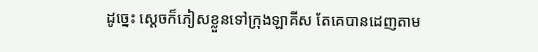ដូច្នេះ ស្ដេចក៏ភៀសខ្លួនទៅក្រុងឡាគីស តែគេបានដេញតាម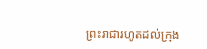ព្រះរាជារហូតដល់ក្រុង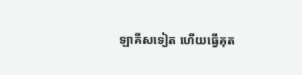ឡាគីសទៀត ហើយធ្វើគុត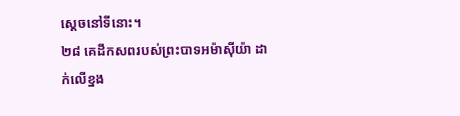ស្ដេចនៅទីនោះ។
២៨ គេដឹកសពរបស់ព្រះបាទអម៉ាស៊ីយ៉ា ដាក់លើខ្នង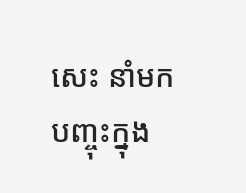សេះ នាំមកបញ្ចុះក្នុង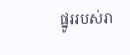ផ្នូររបស់រា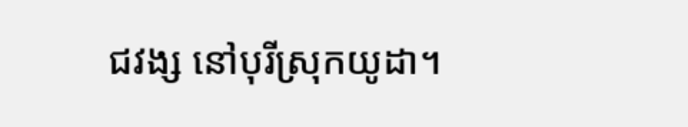ជវង្ស នៅបុរីស្រុកយូដា។